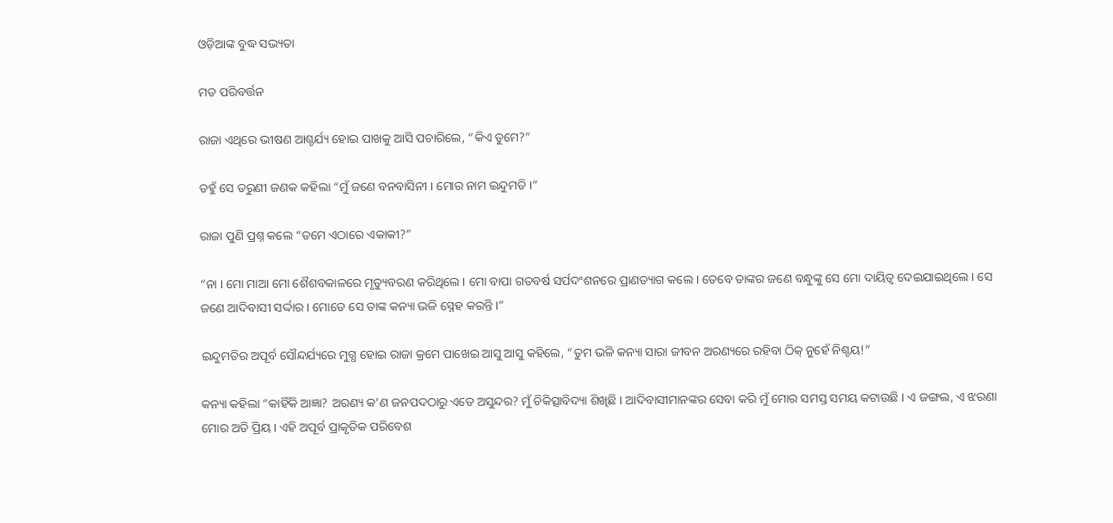ଓଡ଼ିଆଙ୍କ ବୁଦ୍ଧ ସଭ୍ୟତା

ମତ ପରିବର୍ତ୍ତନ

ରାଜା ଏଥିରେ ଭୀଷଣ ଆଶ୍ଚର୍ଯ୍ୟ ହୋଇ ପାଖକୁ ଆସି ପଚାରିଲେ, “କିଏ ତୁମେ?”

ତହୁଁ ସେ ତରୁଣୀ ଜଣକ କହିଲା “ମୁଁ ଜଣେ ବନବାସିନୀ । ମୋର ନାମ ଇନ୍ଦୁମତି ।”

ରାଜା ପୁଣି ପ୍ରଶ୍ନ କଲେ “ତମେ ଏଠାରେ ଏକାକୀ?”

“ନା । ମୋ ମାଆ ମୋ ଶୈଶବକାଳରେ ମୃତ୍ୟୁବରଣ କରିଥିଲେ । ମୋ ବାପା ଗତବର୍ଷ ସର୍ପଦଂଶନରେ ପ୍ରାଣତ୍ୟାଗ କଲେ । ତେବେ ତାଙ୍କର ଜଣେ ବନ୍ଧୁଙ୍କୁ ସେ ମୋ ଦାୟିତ୍ୱ ଦେଇଯାଇଥିଲେ । ସେ ଜଣେ ଆଦିବାସୀ ସର୍ଦ୍ଦାର । ମୋତେ ସେ ତାଙ୍କ କନ୍ୟା ଭଳି ସ୍ନେହ କରନ୍ତି ।”

ଇନ୍ଦୁମତିର ଅପୂର୍ବ ସୌନ୍ଦର୍ଯ୍ୟରେ ମୁଗ୍ଧ ହୋଇ ରାଜା କ୍ରମେ ପାଖେଇ ଆସୁ ଆସୁ କହିଲେ, “ତୁମ ଭଳି କନ୍ୟା ସାରା ଜୀବନ ଅରଣ୍ୟରେ ରହିବା ଠିକ୍ ନୁହେଁ ନିଶ୍ଚୟ!”

କନ୍ୟା କହିଲା “କାହିଁକି ଆଜ୍ଞା? ଅରଣ୍ୟ କ’ଣ ଜନପଦଠାରୁ ଏତେ ଅସୁନ୍ଦର? ମୁଁ ଚିକିତ୍ସାବିଦ୍ୟା ଶିଖିଛି । ଆଦିବାସୀମାନଙ୍କର ସେବା କରି ମୁଁ ମୋର ସମସ୍ତ ସମୟ କଟାଉଛି । ଏ ଜଙ୍ଗଲ, ଏ ଝରଣା ମୋର ଅତି ପ୍ରିୟ । ଏହି ଅପୂର୍ବ ପ୍ରାକୃତିକ ପରିବେଶ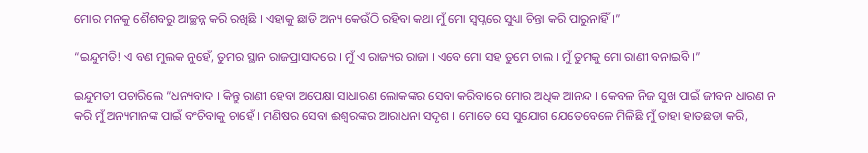ମୋର ମନକୁ ଶୈଶବରୁ ଆଚ୍ଛନ୍ନ କରି ରଖିଛି । ଏହାକୁ ଛାଡି ଅନ୍ୟ କେଉଁଠି ରହିବା କଥା ମୁଁ ମୋ ସ୍ୱପ୍ନରେ ସୁଧ୍ୟା ଚିନ୍ତା କରି ପାରୁନାହିଁ ।”

“ଇନ୍ଦୁମତି! ଏ ବଣ ମୁଲକ ନୁହେଁ, ତୁମର ସ୍ଥାନ ରାଜପ୍ରାସାଦରେ । ମୁଁ ଏ ରାଜ୍ୟର ରାଜା । ଏବେ ମୋ ସହ ତୁମେ ଚାଲ । ମୁଁ ତୁମକୁ ମୋ ରାଣୀ ବନାଇବି ।”

ଇନ୍ଦୁମତୀ ପଚାରିଲେ “ଧନ୍ୟବାଦ । କିନ୍ତୁ ରାଣୀ ହେବା ଅପେକ୍ଷା ସାଧାରଣ ଲୋକଙ୍କର ସେବା କରିବାରେ ମୋର ଅଧିକ ଆନନ୍ଦ । କେବଳ ନିଜ ସୁଖ ପାଇଁ ଜୀବନ ଧାରଣ ନ କରି ମୁଁ ଅନ୍ୟମାନଙ୍କ ପାଇଁ ବଂଚିବାକୁ ଚାହେଁ । ମଣିଷର ସେବା ଈଶ୍ୱରଙ୍କର ଆରାଧନା ସଦୃଶ । ମୋତେ ସେ ସୁଯୋଗ ଯେତେବେଳେ ମିଳିଛି ମୁଁ ତାହା ହାତଛଡା କରି,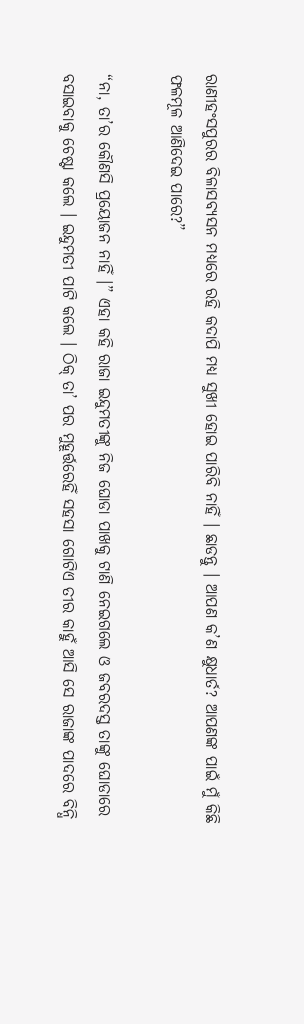ରାଣୀହଂସପୁରର ବିଳାସବ୍ୟସନ ମଧ୍ୟରେ ରହି କଦାପି ମଧ୍ୟ ସୁଖୀ ହୋଇ ପାରିବି ନାହିଁ । ଛାଡନ୍ତୁ । ଆପଣ କ’ଣ କ୍ଷୁଧାର୍ତ? ଆପଣଙ୍କ ପାଇଁ ମୁଁ କିଛି ଫଳମୂଳ ଆଣିଦେଇ ପାରେ?”

“ନା, ତା’ର କୌଣସି ପ୍ରୟୋଜନ ନାହିଁ ।” ଏହା କହି ରାଜା ଇନ୍ଦୁମତୀଙ୍କୁ ନିଜ ଘୋଡା ପାଖକୁ ଟାଣି ନେଇଗଲେ ଓ ଜବରଦସ୍ତ ତାଙ୍କୁ ଘୋଡାରେ ବସାଇବାକୁ ଚେଷ୍ଟା କଲେ । ଇନ୍ଦୁମତୀ ପାଟି କଲେ । ଠିକ୍ ତା’ ପର ମୁହୂର୍ତ୍ତରେହିଁ ସହସା ଗୋଟିଏ ତୀର କାହୁଁ ଆସି ସେ ରାଜାଙ୍କ ପାଦରେ ବିନ୍ଧି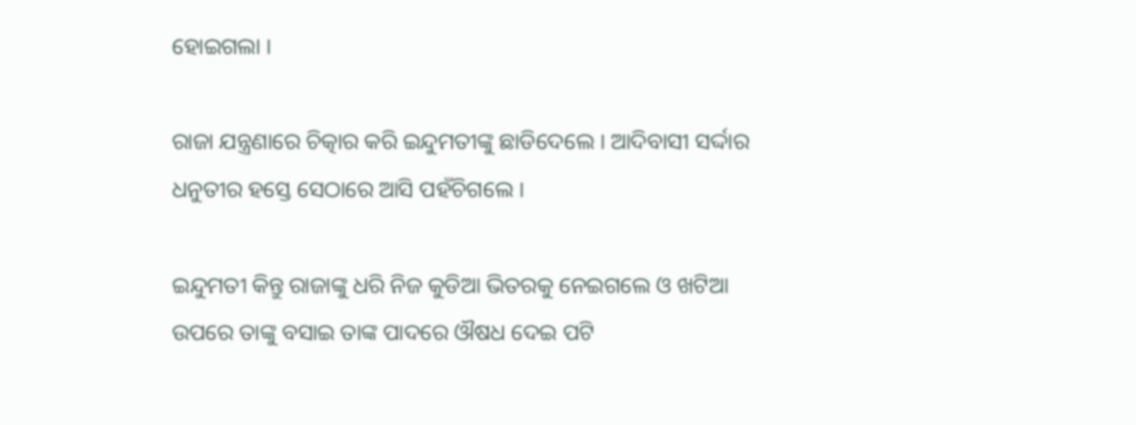ହୋଇଗଲା ।

ରାଜା ଯନ୍ତ୍ରଣାରେ ଚିତ୍କାର କରି ଇନ୍ଦୁମତୀଙ୍କୁ ଛାଡିଦେଲେ । ଆଦିବାସୀ ସର୍ଦ୍ଦାର ଧନୁତୀର ହସ୍ତେ ସେଠାରେ ଆସି ପହଁଚିଗଲେ ।

ଇନ୍ଦୁମତୀ କିନ୍ତୁ ରାଜାଙ୍କୁ ଧରି ନିଜ କୁଡିଆ ଭିତରକୁ ନେଇଗଲେ ଓ ଖଟିଆ ଉପରେ ତାଙ୍କୁ ବସାଇ ତାଙ୍କ ପାଦରେ ଔଷଧ ଦେଇ ପଟି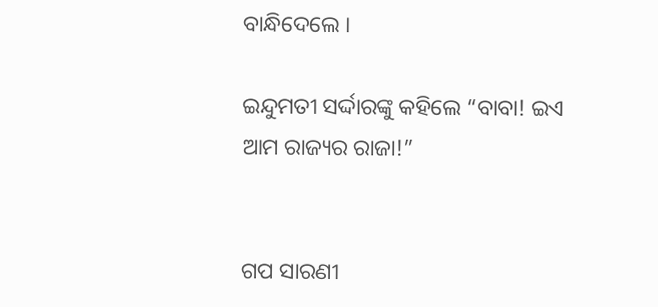ବାନ୍ଧିଦେଲେ ।

ଇନ୍ଦୁମତୀ ସର୍ଦ୍ଦାରଙ୍କୁ କହିଲେ “ବାବା! ଇଏ ଆମ ରାଜ୍ୟର ରାଜା!”


ଗପ ସାରଣୀ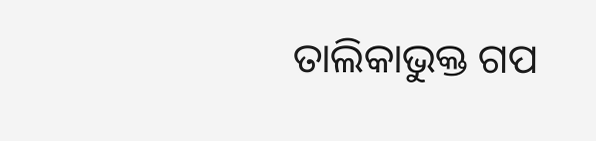ତାଲିକାଭୁକ୍ତ ଗପ